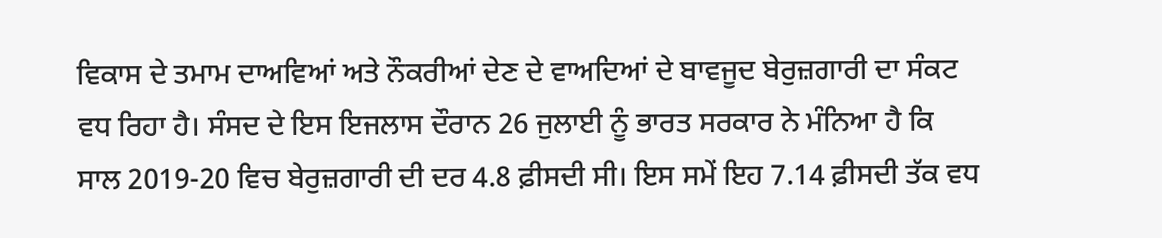ਵਿਕਾਸ ਦੇ ਤਮਾਮ ਦਾਅਵਿਆਂ ਅਤੇ ਨੌਕਰੀਆਂ ਦੇਣ ਦੇ ਵਾਅਦਿਆਂ ਦੇ ਬਾਵਜੂਦ ਬੇਰੁਜ਼ਗਾਰੀ ਦਾ ਸੰਕਟ ਵਧ ਰਿਹਾ ਹੈ। ਸੰਸਦ ਦੇ ਇਸ ਇਜਲਾਸ ਦੌਰਾਨ 26 ਜੁਲਾਈ ਨੂੰ ਭਾਰਤ ਸਰਕਾਰ ਨੇ ਮੰਨਿਆ ਹੈ ਕਿ ਸਾਲ 2019-20 ਵਿਚ ਬੇਰੁਜ਼ਗਾਰੀ ਦੀ ਦਰ 4.8 ਫ਼ੀਸਦੀ ਸੀ। ਇਸ ਸਮੇਂ ਇਹ 7.14 ਫ਼ੀਸਦੀ ਤੱਕ ਵਧ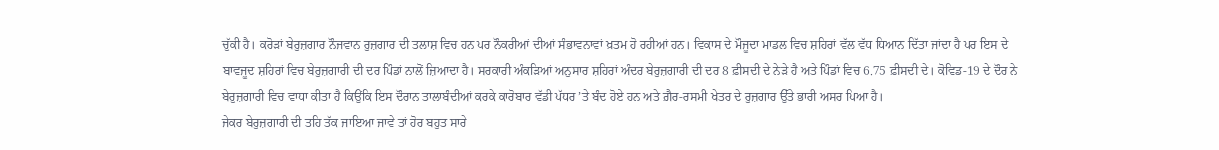ਚੁੱਕੀ ਹੈ। ਕਰੋੜਾਂ ਬੇਰੁਜ਼ਗਾਰ ਨੌਜਵਾਨ ਰੁਜ਼ਗਾਰ ਦੀ ਤਲਾਸ਼ ਵਿਚ ਹਨ ਪਰ ਨੌਕਰੀਆਂ ਦੀਆਂ ਸੰਭਾਵਨਾਵਾਂ ਖ਼ਤਮ ਹੋ ਰਹੀਆਂ ਹਨ। ਵਿਕਾਸ ਦੇ ਮੌਜੂਦਾ ਮਾਡਲ ਵਿਚ ਸ਼ਹਿਰਾਂ ਵੱਲ ਵੱਧ ਧਿਆਨ ਦਿੱਤਾ ਜਾਂਦਾ ਹੈ ਪਰ ਇਸ ਦੇ ਬਾਵਜੂਦ ਸ਼ਹਿਰਾਂ ਵਿਚ ਬੇਰੁਜ਼ਗਾਰੀ ਦੀ ਦਰ ਪਿੰਡਾਂ ਨਾਲੋਂ ਜ਼ਿਆਦਾ ਹੈ। ਸਰਕਾਰੀ ਅੰਕੜਿਆਂ ਅਨੁਸਾਰ ਸ਼ਹਿਰਾਂ ਅੰਦਰ ਬੇਰੁਜ਼ਗਾਰੀ ਦੀ ਦਰ 8 ਫ਼ੀਸਦੀ ਦੇ ਨੇੜੇ ਹੈ ਅਤੇ ਪਿੰਡਾਂ ਵਿਚ 6.75 ਫ਼ੀਸਦੀ ਦੇ। ਕੋਵਿਡ-19 ਦੇ ਦੌਰ ਨੇ ਬੇਰੁਜ਼ਗਾਰੀ ਵਿਚ ਵਾਧਾ ਕੀਤਾ ਹੈ ਕਿਉਂਕਿ ਇਸ ਦੌਰਾਨ ਤਾਲਾਬੰਦੀਆਂ ਕਰਕੇ ਕਾਰੋਬਾਰ ਵੱਡੀ ਪੱਧਰ ’ਤੇ ਬੰਦ ਹੋਏ ਹਨ ਅਤੇ ਗ਼ੈਰ-ਰਸਮੀ ਖੇਤਰ ਦੇ ਰੁਜ਼ਗਾਰ ਉੱਤੇ ਭਾਰੀ ਅਸਰ ਪਿਆ ਹੈ।
ਜੇਕਰ ਬੇਰੁਜ਼ਗਾਰੀ ਦੀ ਤਹਿ ਤੱਕ ਜਾਇਆ ਜਾਵੇ ਤਾਂ ਹੋਰ ਬਹੁਤ ਸਾਰੇ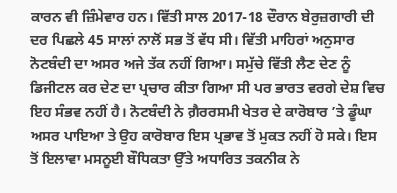ਕਾਰਨ ਵੀ ਜ਼ਿੰਮੇਵਾਰ ਹਨ। ਵਿੱਤੀ ਸਾਲ 2017-18 ਦੌਰਾਨ ਬੇਰੁਜ਼ਗਾਰੀ ਦੀ ਦਰ ਪਿਛਲੇ 45 ਸਾਲਾਂ ਨਾਲੋਂ ਸਭ ਤੋਂ ਵੱਧ ਸੀ। ਵਿੱਤੀ ਮਾਹਿਰਾਂ ਅਨੁਸਾਰ ਨੋਟਬੰਦੀ ਦਾ ਅਸਰ ਅਜੇ ਤੱਕ ਨਹੀਂ ਗਿਆ। ਸਮੁੱਚੇ ਵਿੱਤੀ ਲੈਣ ਦੇਣ ਨੂੰ ਡਿਜੀਟਲ ਕਰ ਦੇਣ ਦਾ ਪ੍ਰਚਾਰ ਕੀਤਾ ਗਿਆ ਸੀ ਪਰ ਭਾਰਤ ਵਰਗੇ ਦੇਸ਼ ਵਿਚ ਇਹ ਸੰਭਵ ਨਹੀਂ ਹੈ। ਨੋਟਬੰਦੀ ਨੇ ਗ਼ੈਰਰਸਮੀ ਖੇਤਰ ਦੇ ਕਾਰੋਬਾਰ ’ਤੇ ਡੂੰਘਾ ਅਸਰ ਪਾਇਆ ਤੇ ਉਹ ਕਾਰੋਬਾਰ ਇਸ ਪ੍ਰਭਾਵ ਤੋਂ ਮੁਕਤ ਨਹੀਂ ਹੋ ਸਕੇ। ਇਸ ਤੋਂ ਇਲਾਵਾ ਮਸਨੂਈ ਬੌਧਿਕਤਾ ਉੱਤੇ ਅਧਾਰਿਤ ਤਕਨੀਕ ਨੇ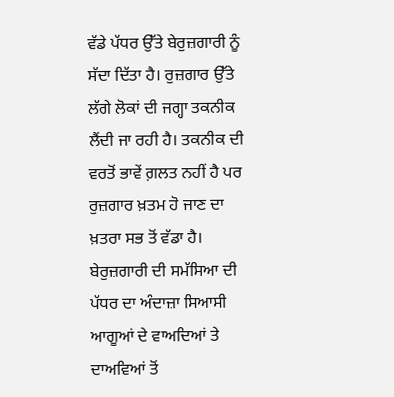ਵੱਡੇ ਪੱਧਰ ਉੱਤੇ ਬੇਰੁਜ਼ਗਾਰੀ ਨੂੰ ਸੱਦਾ ਦਿੱਤਾ ਹੈ। ਰੁਜ਼ਗਾਰ ਉੱਤੇ ਲੱਗੇ ਲੋਕਾਂ ਦੀ ਜਗ੍ਹਾ ਤਕਨੀਕ ਲੈਂਦੀ ਜਾ ਰਹੀ ਹੈ। ਤਕਨੀਕ ਦੀ ਵਰਤੋਂ ਭਾਵੇਂ ਗ਼ਲਤ ਨਹੀਂ ਹੈ ਪਰ ਰੁਜ਼ਗਾਰ ਖ਼ਤਮ ਹੋ ਜਾਣ ਦਾ ਖ਼ਤਰਾ ਸਭ ਤੋਂ ਵੱਡਾ ਹੈ। ਬੇਰੁਜ਼ਗਾਰੀ ਦੀ ਸਮੱਸਿਆ ਦੀ ਪੱਧਰ ਦਾ ਅੰਦਾਜ਼ਾ ਸਿਆਸੀ ਆਗੂਆਂ ਦੇ ਵਾਅਦਿਆਂ ਤੇ ਦਾਅਵਿਆਂ ਤੋਂ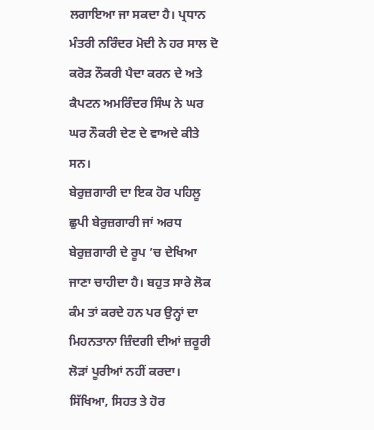ਲਗਾਇਆ ਜਾ ਸਕਦਾ ਹੈ। ਪ੍ਰਧਾਨ ਮੰਤਰੀ ਨਰਿੰਦਰ ਮੋਦੀ ਨੇ ਹਰ ਸਾਲ ਦੋ ਕਰੋੜ ਨੌਕਰੀ ਪੈਦਾ ਕਰਨ ਦੇ ਅਤੇ ਕੈਪਟਨ ਅਮਰਿੰਦਰ ਸਿੰਘ ਨੇ ਘਰ ਘਰ ਨੌਕਰੀ ਦੇਣ ਦੇ ਵਾਅਦੇ ਕੀਤੇ ਸਨ।
ਬੇਰੁਜ਼ਗਾਰੀ ਦਾ ਇਕ ਹੋਰ ਪਹਿਲੂ ਛੁਪੀ ਬੇਰੁਜ਼ਗਾਰੀ ਜਾਂ ਅਰਧ ਬੇਰੁਜ਼ਗਾਰੀ ਦੇ ਰੂਪ ’ਚ ਦੇਖਿਆ ਜਾਣਾ ਚਾਹੀਦਾ ਹੈ। ਬਹੁਤ ਸਾਰੇ ਲੋਕ ਕੰਮ ਤਾਂ ਕਰਦੇ ਹਨ ਪਰ ਉਨ੍ਹਾਂ ਦਾ ਮਿਹਨਤਾਨਾ ਜ਼ਿੰਦਗੀ ਦੀਆਂ ਜ਼ਰੂਰੀ ਲੋੜਾਂ ਪੂਰੀਆਂ ਨਹੀਂ ਕਰਦਾ। ਸਿੱਖਿਆ, ਸਿਹਤ ਤੇ ਹੋਰ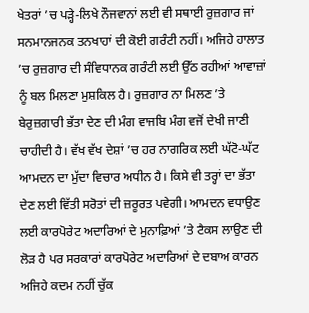ਖੇਤਰਾਂ ’ਚ ਪੜ੍ਹੇ-ਲਿਖੇ ਨੌਜਵਾਨਾਂ ਲਈ ਵੀ ਸਥਾਈ ਰੁਜ਼ਗਾਰ ਜਾਂ ਸਨਮਾਨਜਨਕ ਤਨਖਾਹਾਂ ਦੀ ਕੋਈ ਗਰੰਟੀ ਨਹੀਂ। ਅਜਿਹੇ ਹਾਲਾਤ ’ਚ ਰੁਜ਼ਗਾਰ ਦੀ ਸੰਵਿਧਾਨਕ ਗਰੰਟੀ ਲਈ ਉੱਠ ਰਹੀਆਂ ਆਵਾਜ਼ਾਂ ਨੂੰ ਬਲ ਮਿਲਣਾ ਮੁਸ਼ਕਿਲ ਹੈ। ਰੁਜ਼ਗਾਰ ਨਾ ਮਿਲਣ ’ਤੇ ਬੇਰੁਜ਼ਗਾਰੀ ਭੱਤਾ ਦੇਣ ਦੀ ਮੰਗ ਵਾਜਬਿ ਮੰਗ ਵਜੋਂ ਦੇਖੀ ਜਾਣੀ ਚਾਹੀਦੀ ਹੈ। ਵੱਖ ਵੱਖ ਦੇਸ਼ਾਂ ’ਚ ਹਰ ਨਾਗਰਿਕ ਲਈ ਘੱਟੋ-ਘੱਟ ਆਮਦਨ ਦਾ ਮੁੱਦਾ ਵਿਚਾਰ ਅਧੀਨ ਹੈ। ਕਿਸੇ ਵੀ ਤਰ੍ਹਾਂ ਦਾ ਭੱਤਾ ਦੇਣ ਲਈ ਵਿੱਤੀ ਸਰੋਤਾਂ ਦੀ ਜ਼ਰੂਰਤ ਪਵੇਗੀ। ਆਮਦਨ ਵਧਾਉਣ ਲਈ ਕਾਰਪੋਰੇਟ ਅਦਾਰਿਆਂ ਦੇ ਮੁਨਾਫ਼ਿਆਂ ’ਤੇ ਟੈਕਸ ਲਾਉਣ ਦੀ ਲੋੜ ਹੈ ਪਰ ਸਰਕਾਰਾਂ ਕਾਰਪੋਰੇਟ ਅਦਾਰਿਆਂ ਦੇ ਦਬਾਅ ਕਾਰਨ ਅਜਿਹੇ ਕਦਮ ਨਹੀਂ ਚੁੱਕ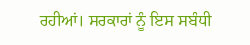ਰਹੀਆਂ। ਸਰਕਾਰਾਂ ਨੂੰ ਇਸ ਸਬੰਧੀ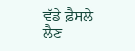ਵੱਡੇ ਫ਼ੈਸਲੇ ਲੈਣ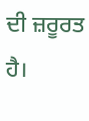ਦੀ ਜ਼ਰੂਰਤ ਹੈ।